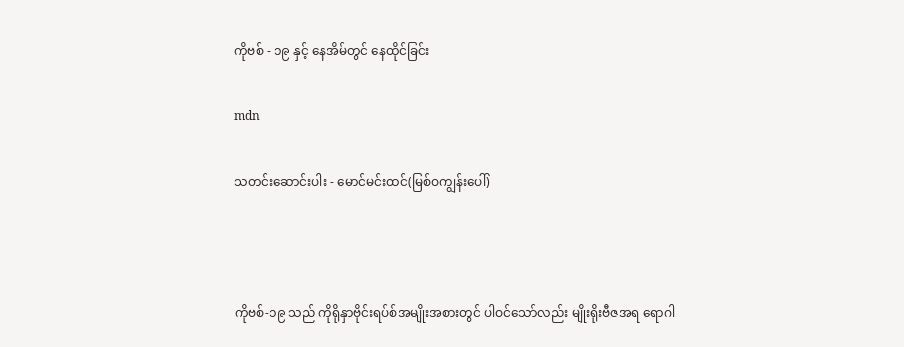ကိုဗစ် - ၁၉ နှင့် နေအိမ်တွင် နေထိုင်ခြင်း

mdn

သတင်းဆောင်းပါး - မောင်မင်းထင်(မြစ်ဝကျွန်းပေါ်)



ကိုဗစ်-၁၉ သည် ကိုရိုနှာဗိုင်းရပ်စ်အမျိုးအစားတွင် ပါဝင်သော်လည်း မျိုးရိုးဗီဇအရ ရောဂါ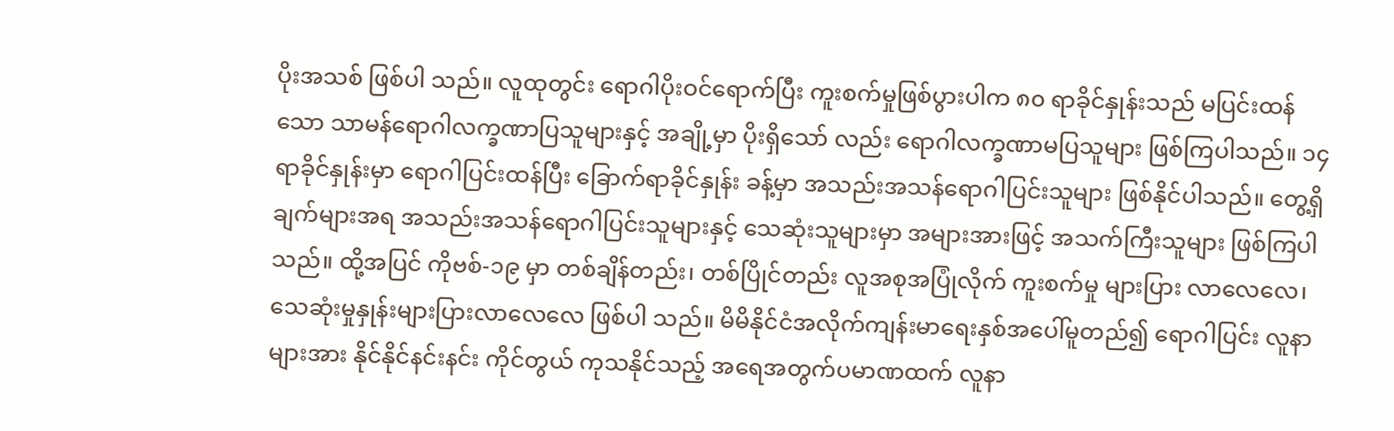ပိုးအသစ် ဖြစ်ပါ သည်။ လူထုတွင်း ရောဂါပိုးဝင်ရောက်ပြီး ကူးစက်မှုဖြစ်ပွားပါက ၈၀ ရာခိုင်နှုန်းသည် မပြင်းထန်သော သာမန်ရောဂါလက္ခဏာပြသူများနှင့် အချို့မှာ ပိုးရှိသော် လည်း ရောဂါလက္ခဏာမပြသူများ ဖြစ်ကြပါသည်။ ၁၄ ရာခိုင်နှုန်းမှာ ရောဂါပြင်းထန်ပြီး ခြောက်ရာခိုင်နှုန်း ခန့်မှာ အသည်းအသန်ရောဂါပြင်းသူများ ဖြစ်နိုင်ပါသည်။ တွေ့ရှိချက်များအရ အသည်းအသန်ရောဂါပြင်းသူများနှင့် သေဆုံးသူများမှာ အများအားဖြင့် အသက်ကြီးသူများ ဖြစ်ကြပါသည်။ ထို့အပြင် ကိုဗစ်-၁၉ မှာ တစ်ချိန်တည်း၊ တစ်ပြိုင်တည်း လူအစုအပြုံလိုက် ကူးစက်မှု များပြား လာလေလေ၊ သေဆုံးမှုနှုန်းများပြားလာလေလေ ဖြစ်ပါ သည်။ မိမိနိုင်ငံအလိုက်ကျန်းမာရေးနှစ်အပေါ်မူတည်၍ ရောဂါပြင်း လူနာများအား နိုင်နိုင်နင်းနင်း ကိုင်တွယ် ကုသနိုင်သည့် အရေအတွက်ပမာဏထက် လူနာ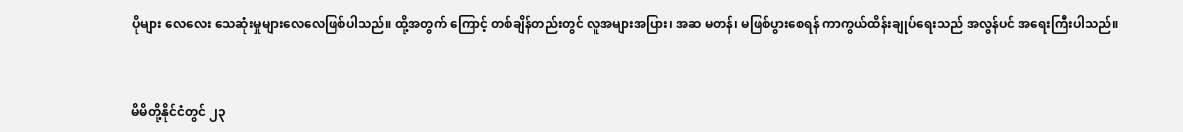ပိုများ လေလေး သေဆုံးမှုများလေလေဖြစ်ပါသည်။ ထို့အတွက် ကြောင့် တစ်ချိန်တည်းတွင် လူအများအပြား၊ အဆ မတန်၊ မဖြစ်ပွားစေရန် ကာကွယ်ထိန်းချုပ်ရေးသည် အလွန်ပင် အရေးကြီးပါသည်။



မိမိတို့နိုင်ငံတွင် ၂၃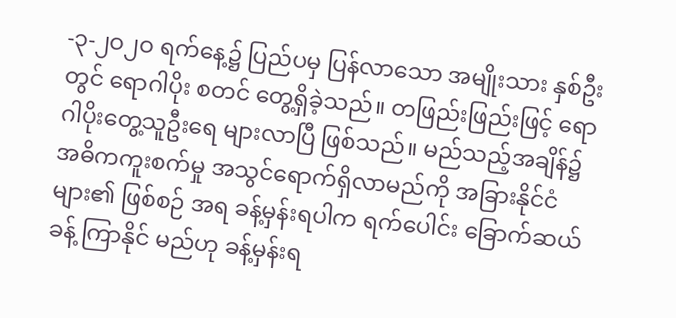-၃-၂ဝ၂ဝ ရက်နေ့၌ ပြည်ပမှ ပြန်လာသော အမျိုးသား နှစ်ဦးတွင် ရောဂါပိုး စတင် တွေ့ရှိခဲ့သည်။ တဖြည်းဖြည်းဖြင့် ရောဂါပိုးတွေ့သူဦးရေ များလာပြီ ဖြစ်သည်။ မည်သည့်အချိန်၌ အဓိကကူးစက်မှု အသွင်ရောက်ရှိလာမည်ကို အခြားနိုင်ငံများ၏ ဖြစ်စဉ် အရ ခန့်မှန်းရပါက ရက်ပေါင်း ခြောက်ဆယ်ခန့် ကြာနိုင် မည်ဟု ခန့်မှန်းရ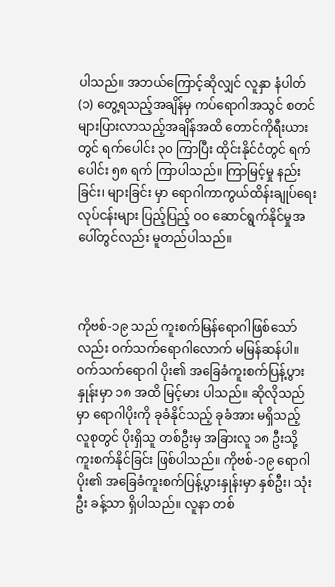ပါသည်။ အဘယ်ကြောင့်ဆိုလျှင် လူနှာ နံပါတ် (၁) တွေ့ရသည့်အချိန်မှ ကပ်ရောဂါအသွင် စတင်များပြားလာသည့်အချိန်အထိ တောင်ကိုရီးယား တွင် ရက်ပေါင်း ၃၀ ကြာပြီး ထိုင်းနိုင်ငံတွင် ရက်ပေါင်း ၅၈ ရက် ကြာပါသည်။ ကြာမြင့်မှု နည်းခြင်း၊ များခြင်း မှာ ရောဂါကာကွယ်ထိန်းချုပ်ရေးလုပ်ငန်းများ ပြည့်ပြည့် ဝဝ ဆောင်ရွက်နိုင်မှုအပေါ်တွင်လည်း မူတည်ပါသည်။



ကိုဗစ်-၁၉ သည် ကူးစက်မြန်ရောဂါဖြစ်သော်လည်း ဝက်သက်ရောဂါလောက် မမြန်ဆန်ပါ။ ဝက်သက်ရောဂါ ပိုး၏ အခြေခံကူးစက်ပြန့်ပွားနှုန်းမှာ ၁၈ အထိ မြင့်မား ပါသည်။ ဆိုလိုသည်မှာ ရောဂါပိုးကို ခုခံနိုင်သည့် ခုခံအား မရှိသည့် လူစုတွင် ပိုးရှိသူ တစ်ဦးမှ အခြားလူ ၁၈ ဦးသို့ ကူးစက်နိုင်ခြင်း ဖြစ်ပါသည်။ ကိုဗစ်-၁၉ ရောဂါပိုး၏ အခြေခံကူးစက်ပြန့်ပွားနှုန်းမှာ နှစ်ဦး၊ သုံးဦး ခန့်သာ ရှိပါသည်။ လူနာ တစ်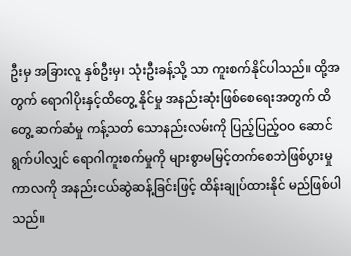ဦးမှ အခြားလူ နှစ်ဦးမှ၊ သုံးဦးခန့်သို့ သာ ကူးစက်နိုင်ပါသည်။ ထို့အတွက် ရောဂါပိုးနှင့်ထိတွေ့ နိုင်မှု အနည်းဆုံးဖြစ်စေရေးအတွက် ထိတွေ့ ဆက်ဆံမှု ကန့်သတ် သောနည်းလမ်းကို ပြည့်ပြည့်ဝဝ ဆောင်ရွက်ပါလျှင် ရောဂါကူးစက်မှုကို များစွာမမြင့်တက်စေဘဲဖြစ်ပွားမှု ကာလကို အနည်းငယ်ဆွဲဆန့်ခြင်းဖြင့် ထိန်းချုပ်ထားနိုင် မည်ဖြစ်ပါသည်။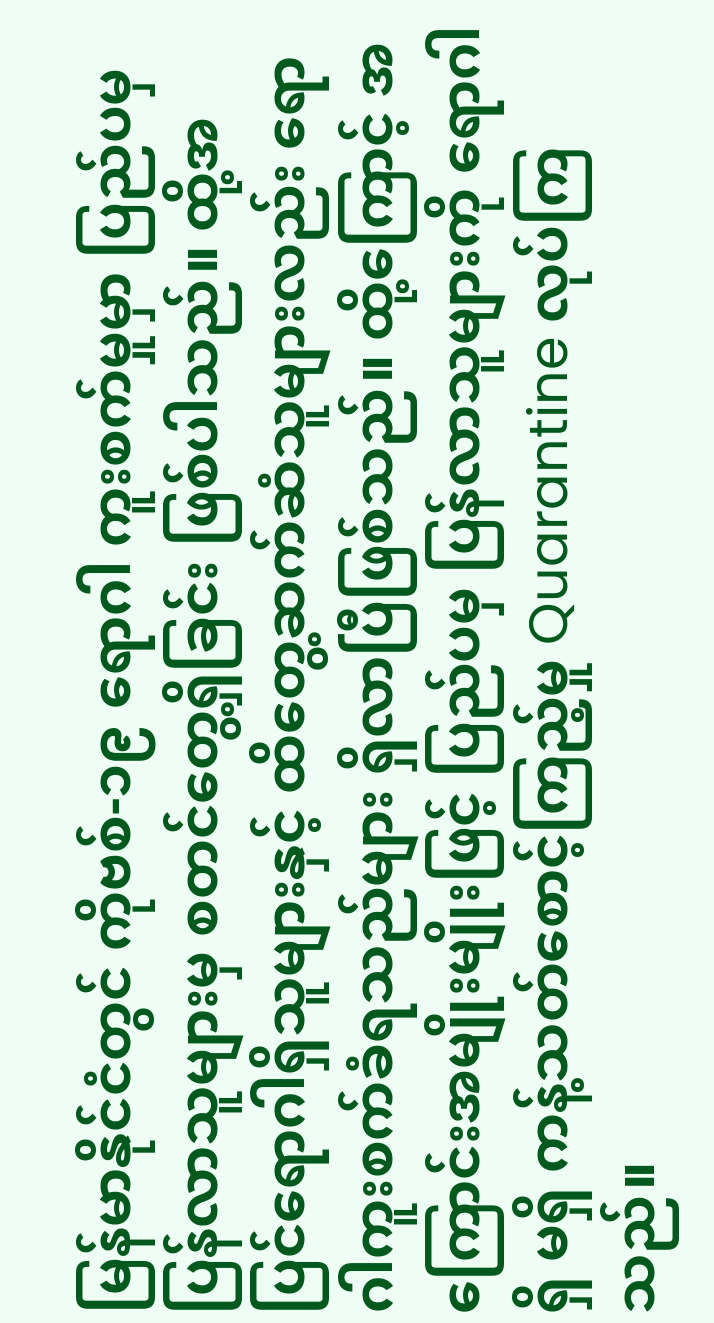မြန်မာနိုင်ငံတွင် ကိုဗစ်-၁၉ ရောဂါ ကူးစက်မှုမှာ ပြည်ပမှပြန်လာသူများမှ စတင်တွေ့ရှိခြင်း ဖြစ်ပါသည်။ ထို့အပြင်ရောဂါရှိသူများနှင့် ထိတွေ့ဆက်ဆံသူများလည်း ရောဂါကူးစက်ခံရသည်များ ရှိလာပြီဖြစ်သည်။ ထို့ကြောင့် အကြောင်းအမျိုးမျိုးဖြင့် ပြည်ပမှ ပြန်လာသူများကို ရောဂါ ရှိ မရှိ ကန့်သတ်စောင့်ကြည့်မှု Quarantine လုပ်ကြသည်။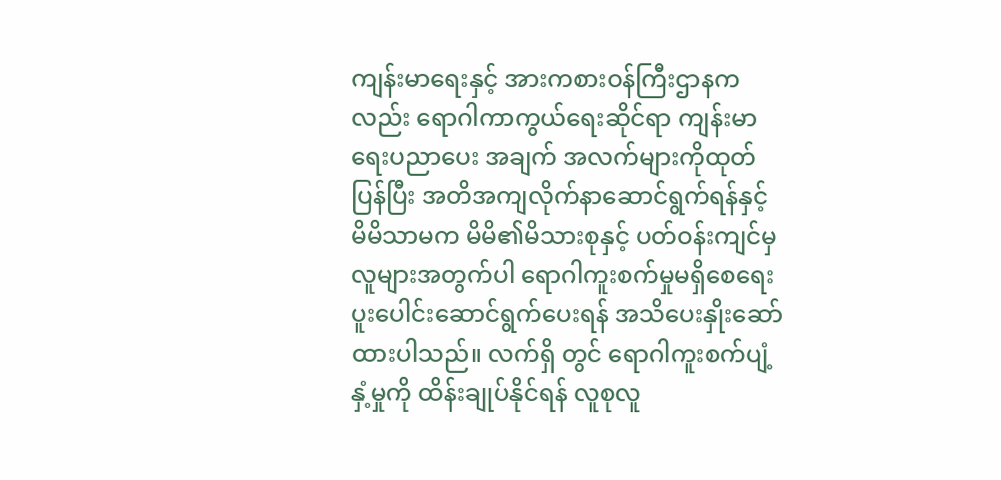ကျန်းမာရေးနှင့် အားကစားဝန်ကြီးဌာနကလည်း ရောဂါကာကွယ်ရေးဆိုင်ရာ ကျန်းမာရေးပညာပေး အချက် အလက်များကိုထုတ်ပြန်ပြီး အတိအကျလိုက်နာဆောင်ရွက်ရန်နှင့် မိမိသာမက မိမိ၏မိသားစုနှင့် ပတ်ဝန်းကျင်မှ လူများအတွက်ပါ ရောဂါကူးစက်မှုမရှိစေရေး ပူးပေါင်းဆောင်ရွက်ပေးရန် အသိပေးနှိုးဆော်ထားပါသည်။ လက်ရှိ တွင် ရောဂါကူးစက်ပျံ့နှံ့မှုကို ထိန်းချုပ်နိုင်ရန် လူစုလူ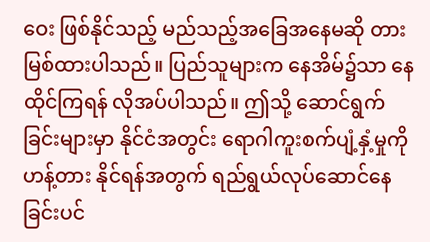ဝေး ဖြစ်နိုင်သည့် မည်သည့်အခြေအနေမဆို တားမြစ်ထားပါသည်။ ပြည်သူများက နေအိမ်၌သာ နေထိုင်ကြရန် လိုအပ်ပါသည်။ ဤသို့ ဆောင်ရွက်ခြင်းများမှာ နိုင်ငံအတွင်း ရောဂါကူးစက်ပျံ့နှံ့မှုကို ဟန့်တား နိုင်ရန်အတွက် ရည်ရွယ်လုပ်ဆောင်နေခြင်းပင်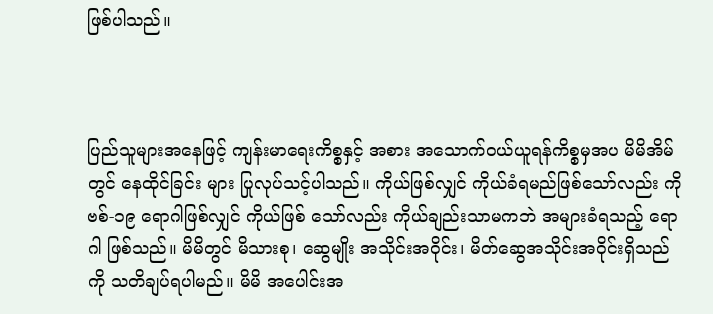ဖြစ်ပါသည်။



ပြည်သူများအနေဖြင့် ကျန်းမာရေးကိစ္စနှင့် အစား အသောက်ဝယ်ယူရန်ကိစ္စမှအပ မိမိအိမ်တွင် နေထိုင်ခြင်း များ ပြုလုပ်သင့်ပါသည်။ ကိုယ်ဖြစ်လျှင် ကိုယ်ခံရမည်ဖြစ်သော်လည်း ကိုဗစ်-၁၉ ရောဂါဖြစ်လျှင် ကိုယ်ဖြစ် သော်လည်း ကိုယ်ချည်းသာမကဘဲ အများခံရသည့် ရောဂါ ဖြစ်သည်။ မိမိတွင် မိသားစု၊ ဆွေမျိုး အသိုင်းအဝိုင်း၊ မိတ်ဆွေအသိုင်းအဝိုင်းရှိသည်ကို သတိချပ်ရပါမည်။ မိမိ အပေါင်းအ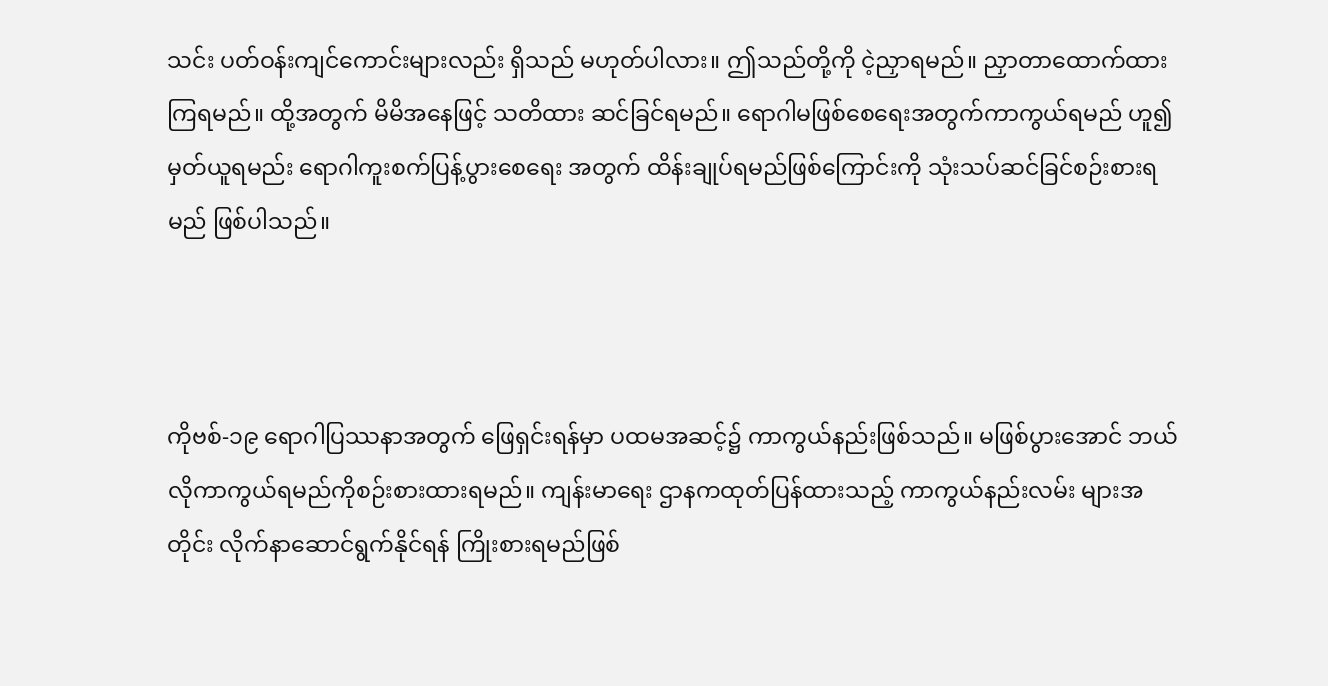သင်း ပတ်ဝန်းကျင်ကောင်းများလည်း ရှိသည် မဟုတ်ပါလား။ ဤသည်တို့ကို ငဲ့ညှာရမည်။ ညှာတာထောက်ထားကြရမည်။ ထို့အတွက် မိမိအနေဖြင့် သတိထား ဆင်ခြင်ရမည်။ ရောဂါမဖြစ်စေရေးအတွက်ကာကွယ်ရမည် ဟူ၍ မှတ်ယူရမည်း ရောဂါကူးစက်ပြန့်ပွားစေရေး အတွက် ထိန်းချုပ်ရမည်ဖြစ်ကြောင်းကို သုံးသပ်ဆင်ခြင်စဉ်းစားရ မည် ဖြစ်ပါသည်။



ကိုဗစ်-၁၉ ရောဂါပြဿနာအတွက် ဖြေရှင်းရန်မှာ ပထမအဆင့်၌ ကာကွယ်နည်းဖြစ်သည်။ မဖြစ်ပွားအောင် ဘယ်လိုကာကွယ်ရမည်ကိုစဉ်းစားထားရမည်။ ကျန်းမာရေး ဌာနကထုတ်ပြန်ထားသည့် ကာကွယ်နည်းလမ်း များအတိုင်း လိုက်နာဆောင်ရွက်နိုင်ရန် ကြိုးစားရမည်ဖြစ်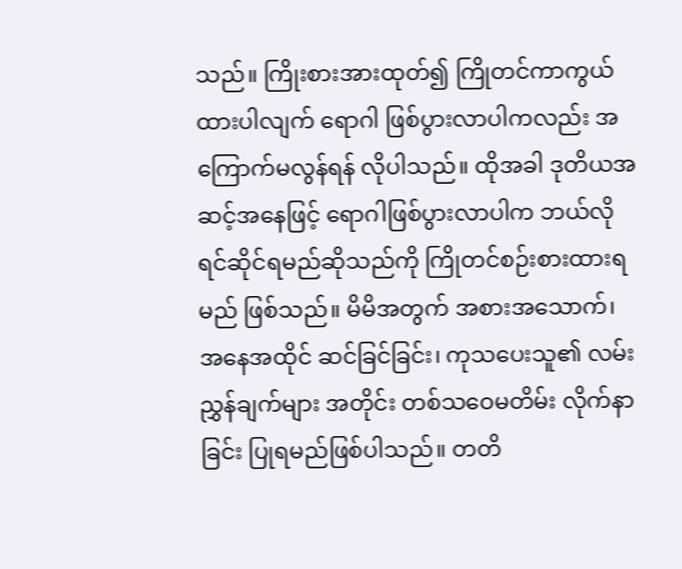သည်။ ကြိုးစားအားထုတ်၍ ကြိုတင်ကာကွယ် ထားပါလျက် ရောဂါ ဖြစ်ပွားလာပါကလည်း အကြောက်မလွန်ရန် လိုပါသည်။ ထိုအခါ ဒုတိယအဆင့်အနေဖြင့် ရောဂါဖြစ်ပွားလာပါက ဘယ်လိုရင်ဆိုင်ရမည်ဆိုသည်ကို ကြိုတင်စဉ်းစားထားရမည် ဖြစ်သည်။ မိမိအတွက် အစားအသောက်၊ အနေအထိုင် ဆင်ခြင်ခြင်း၊ ကုသပေးသူ၏ လမ်းညွှန်ချက်များ အတိုင်း တစ်သဝေမတိမ်း လိုက်နာခြင်း ပြုရမည်ဖြစ်ပါသည်။ တတိ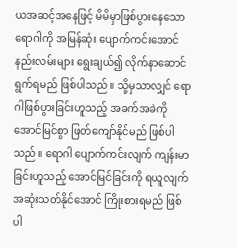ယအဆင့်အနေဖြင့် မိမိမှာဖြစ်ပွားနေသော ရောဂါကို အမြန်ဆုံး ပျောက်ကင်းအောင် နည်းလမ်းများ ရွေးချယ်၍ လိုက်နာဆောင်ရွက်ရမည် ဖြစ်ပါသည်။ သို့မှသာလျှင် ရောဂါဖြစ်ပွားခြင်းဟူသည့် အခက်အခဲကို အောင်မြင်စွာ ဖြတ်ကျော်နိုင်မည် ဖြစ်ပါသည်။ ရောဂါ ပျောက်ကင်းလျက် ကျန်းမာခြင်းဟူသည့် အောင်မြင်ခြင်းကို ရယူလျက် အဆုံးသတ်နိုင်အောင် ကြိုးစားရမည် ဖြစ်ပါ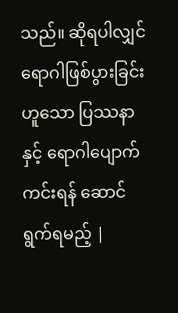သည်။ ဆိုရပါလျှင် ရောဂါဖြစ်ပွားခြင်းဟူသော ပြဿနာနှင့် ရောဂါပျောက်ကင်းရန် ဆောင်ရွက်ရမည့် |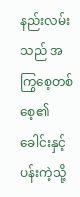နည်းလမ်းသည် အကြွစေ့တစ်စေ့၏ ခေါင်းနှင့်ပန်းကဲ့သို့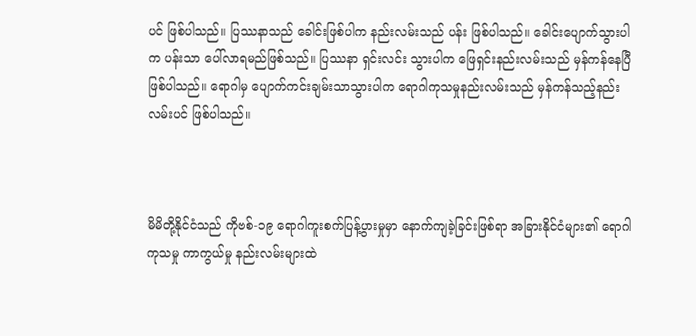ပင် ဖြစ်ပါသည်။ ပြဿနာသည် ခေါင်းဖြစ်ပါက နည်းလမ်းသည် ပန်း ဖြစ်ပါသည်။ ခေါင်းပျောက်သွားပါက ပန်းသာ ပေါ်လာရမည်ဖြစ်သည်။ ပြဿနာ ရှင်းလင်း သွားပါက ဖြေရှင်းနည်းလမ်းသည် မှန်ကန်နေပြီ ဖြစ်ပါသည်။ ရောဂါမှ ပျောက်ကင်းချမ်းသာသွားပါက ရောဂါကုသမှုနည်းလမ်းသည် မှန်ကန်သည့်နည်းလမ်းပင် ဖြစ်ပါသည်။



မိမိတို့နိုင်ငံသည် ကိုဗစ်-၁၉ ရောဂါကူးစက်ပြန့်ပွားမှုမှာ နောက်ကျခဲ့ခြင်းဖြစ်ရာ အခြားနိုင်ငံများ၏ ရောဂါကုသမှု ကာကွယ်မှု နည်းလမ်းများထဲ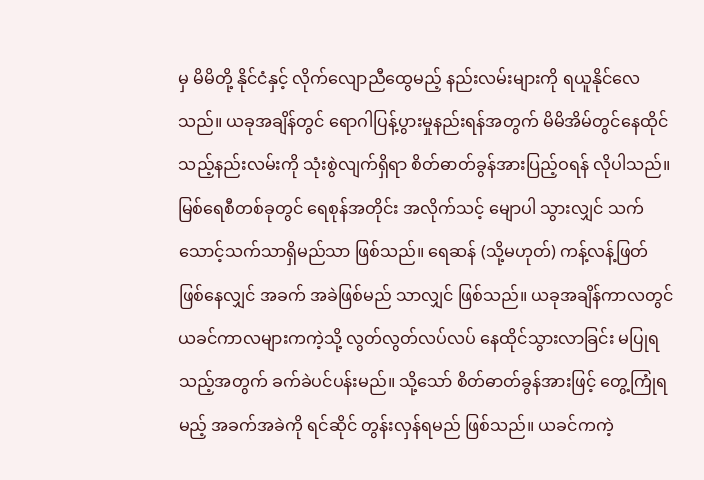မှ မိမိတို့ နိုင်ငံနှင့် လိုက်လျောညီထွေမည့် နည်းလမ်းများကို ရယူနိုင်လေသည်။ ယခုအချိန်တွင် ရောဂါပြန့်ပွားမှုနည်းရန်အတွက် မိမိအိမ်တွင်နေထိုင်သည့်နည်းလမ်းကို သုံးစွဲလျက်ရှိရာ စိတ်ဓာတ်ခွန်အားပြည့်ဝရန် လိုပါသည်။ မြစ်ရေစီတစ်ခုတွင် ရေစုန်အတိုင်း အလိုက်သင့် မျောပါ သွားလျှင် သက်သောင့်သက်သာရှိမည်သာ ဖြစ်သည်။ ရေဆန် (သို့မဟုတ်) ကန့်လန့်ဖြတ် ဖြစ်နေလျှင် အခက် အခဲဖြစ်မည် သာလျှင် ဖြစ်သည်။ ယခုအချိန်ကာလတွင် ယခင်ကာလများကကဲ့သို့ လွတ်လွတ်လပ်လပ် နေထိုင်သွားလာခြင်း မပြုရသည့်အတွက် ခက်ခဲပင်ပန်းမည်။ သို့သော် စိတ်ဓာတ်ခွန်အားဖြင့် တွေ့ကြုံရမည့် အခက်အခဲကို ရင်ဆိုင် တွန်းလှန်ရမည် ဖြစ်သည်။ ယခင်ကကဲ့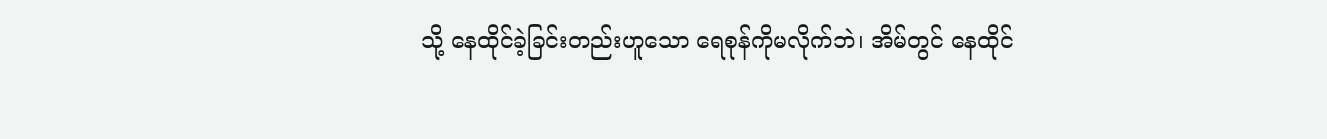သို့ နေထိုင်ခဲ့ခြင်းတည်းဟူသော ရေစုန်ကိုမလိုက်ဘဲ၊ အိမ်တွင် နေထိုင်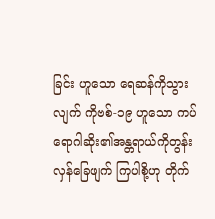ခြင်း ဟူသော ရေဆန်ကိုသွားလျက် ကိုဗစ်-၁၉ ဟူသော ကပ်ရောဂါဆိုး၏အန္တရာယ်ကိုတွန်းလှန်ခြေဖျက် ကြပါစို့ဟု တိုက်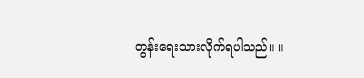တွန်းရေးသားလိုက်ရပါသည်။ ။